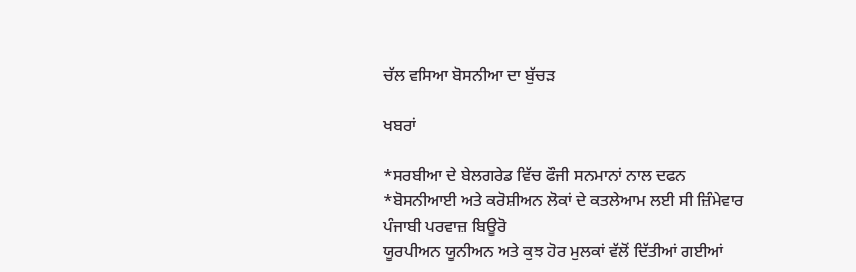ਚੱਲ ਵਸਿਆ ਬੋਸਨੀਆ ਦਾ ਬੁੱਚੜ

ਖਬਰਾਂ

*ਸਰਬੀਆ ਦੇ ਬੇਲਗਰੇਡ ਵਿੱਚ ਫੌਜੀ ਸਨਮਾਨਾਂ ਨਾਲ ਦਫਨ
*ਬੋਸਨੀਆਈ ਅਤੇ ਕਰੋਸ਼ੀਅਨ ਲੋਕਾਂ ਦੇ ਕਤਲੇਆਮ ਲਈ ਸੀ ਜ਼ਿੰਮੇਵਾਰ
ਪੰਜਾਬੀ ਪਰਵਾਜ਼ ਬਿਊਰੋ
ਯੂਰਪੀਅਨ ਯੂਨੀਅਨ ਅਤੇ ਕੁਝ ਹੋਰ ਮੁਲਕਾਂ ਵੱਲੋਂ ਦਿੱਤੀਆਂ ਗਈਆਂ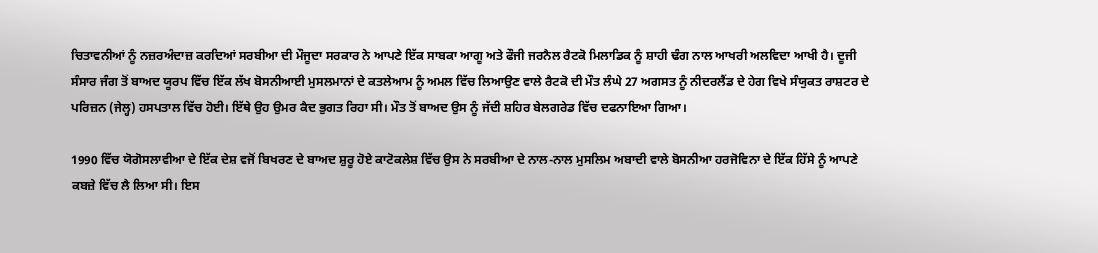ਚਿਤਾਵਨੀਆਂ ਨੂੰ ਨਜ਼ਰਅੰਦਾਜ਼ ਕਰਦਿਆਂ ਸਰਬੀਆ ਦੀ ਮੌਜੂਦਾ ਸਰਕਾਰ ਨੇ ਆਪਣੇ ਇੱਕ ਸਾਬਕਾ ਆਗੂ ਅਤੇ ਫੌਜੀ ਜਰਨੈਲ ਰੈਟਕੋ ਮਿਲਾਡਿਕ ਨੂੰ ਸ਼ਾਹੀ ਢੰਗ ਨਾਲ ਆਖਰੀ ਅਲਵਿਦਾ ਆਖੀ ਹੈ। ਦੂਜੀ ਸੰਸਾਰ ਜੰਗ ਤੋਂ ਬਾਅਦ ਯੂਰਪ ਵਿੱਚ ਇੱਕ ਲੱਖ ਬੋਸਨੀਆਈ ਮੁਸਲਮਾਨਾਂ ਦੇ ਕਤਲੇਆਮ ਨੂੰ ਅਮਲ ਵਿੱਚ ਲਿਆਉਣ ਵਾਲੇ ਰੈਟਕੋ ਦੀ ਮੌਤ ਲੰਘੇ 27 ਅਗਸਤ ਨੂੰ ਨੀਦਰਲੈਂਡ ਦੇ ਹੇਗ ਵਿਖੇ ਸੰਯੁਕਤ ਰਾਸ਼ਟਰ ਦੇ ਪਰਿਜ਼ਨ (ਜੇਲ੍ਹ) ਹਸਪਤਾਲ ਵਿੱਚ ਹੋਈ। ਇੱਥੇ ਉਹ ਉਮਰ ਕੈਦ ਭੁਗਤ ਰਿਹਾ ਸੀ। ਮੌਤ ਤੋਂ ਬਾਅਦ ਉਸ ਨੂੰ ਜੱਦੀ ਸ਼ਹਿਰ ਬੇਲਗਰੇਡ ਵਿੱਚ ਦਫਨਾਇਆ ਗਿਆ।

1990 ਵਿੱਚ ਯੋਗੋਸਲਾਵੀਆ ਦੇ ਇੱਕ ਦੇਸ਼ ਵਜੋਂ ਬਿਖਰਣ ਦੇ ਬਾਅਦ ਸ਼ੁਰੂ ਹੋਏ ਕਾਟੋਕਲੇਸ਼ ਵਿੱਚ ਉਸ ਨੇ ਸਰਬੀਆ ਦੇ ਨਾਲ-ਨਾਲ ਮੁਸਲਿਮ ਅਬਾਦੀ ਵਾਲੇ ਬੋਸਨੀਆ ਹਰਜੋਵਿਨਾ ਦੇ ਇੱਕ ਹਿੱਸੇ ਨੂੰ ਆਪਣੇ ਕਬਜ਼ੇ ਵਿੱਚ ਲੈ ਲਿਆ ਸੀ। ਇਸ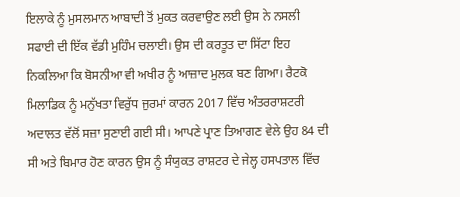ਇਲਾਕੇ ਨੂੰ ਮੁਸਲਮਾਨ ਆਬਾਦੀ ਤੋਂ ਮੁਕਤ ਕਰਵਾਉਣ ਲਈ ਉਸ ਨੇ ਨਸਲੀ ਸਫਾਈ ਦੀ ਇੱਕ ਵੱਡੀ ਮੁਹਿੰਮ ਚਲਾਈ। ਉਸ ਦੀ ਕਰਤੂਤ ਦਾ ਸਿੱਟਾ ਇਹ ਨਿਕਲਿਆ ਕਿ ਬੋਸਨੀਆ ਵੀ ਅਖੀਰ ਨੂੰ ਆਜ਼ਾਦ ਮੁਲਕ ਬਣ ਗਿਆ। ਰੈਟਕੋ ਮਿਲਾਡਿਕ ਨੂੰ ਮਨੁੱਖਤਾ ਵਿਰੁੱਧ ਜੁਰਮਾਂ ਕਾਰਨ 2017 ਵਿੱਚ ਅੰਤਰਰਾਸ਼ਟਰੀ ਅਦਾਲਤ ਵੱਲੋਂ ਸਜ਼ਾ ਸੁਣਾਈ ਗਈ ਸੀ। ਆਪਣੇ ਪ੍ਰਾਣ ਤਿਆਗਣ ਵੇਲੇ ਉਹ 84 ਦੀ ਸੀ ਅਤੇ ਬਿਮਾਰ ਹੋਣ ਕਾਰਨ ਉਸ ਨੂੰ ਸੰਯੁਕਤ ਰਾਸ਼ਟਰ ਦੇ ਜੇਲ੍ਹ ਹਸਪਤਾਲ ਵਿੱਚ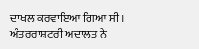ਦਾਖਲ ਕਰਵਾਇਆ ਗਿਆ ਸੀ। ਅੰਤਰਰਾਸ਼ਟਰੀ ਅਦਾਲਤ ਨੇ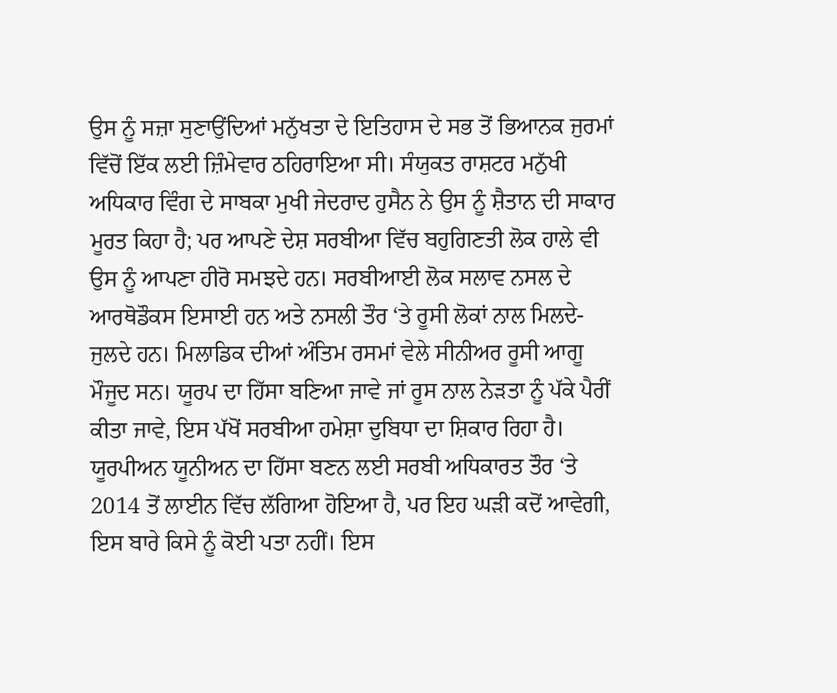ਉਸ ਨੂੰ ਸਜ਼ਾ ਸੁਣਾਉਂਦਿਆਂ ਮਨੁੱਖਤਾ ਦੇ ਇਤਿਹਾਸ ਦੇ ਸਭ ਤੋਂ ਭਿਆਨਕ ਜੁਰਮਾਂ ਵਿੱਚੋਂ ਇੱਕ ਲਈ ਜ਼ਿੰਮੇਵਾਰ ਠਹਿਰਾਇਆ ਸੀ। ਸੰਯੁਕਤ ਰਾਸ਼ਟਰ ਮਨੁੱਖੀ ਅਧਿਕਾਰ ਵਿੰਗ ਦੇ ਸਾਬਕਾ ਮੁਖੀ ਜੇਦਰਾਦ ਹੁਸੈਨ ਨੇ ਉਸ ਨੂੰ ਸ਼ੈਤਾਨ ਦੀ ਸਾਕਾਰ ਮੂਰਤ ਕਿਹਾ ਹੈ; ਪਰ ਆਪਣੇ ਦੇਸ਼ ਸਰਬੀਆ ਵਿੱਚ ਬਹੁਗਿਣਤੀ ਲੋਕ ਹਾਲੇ ਵੀ ਉਸ ਨੂੰ ਆਪਣਾ ਹੀਰੋ ਸਮਝਦੇ ਹਨ। ਸਰਬੀਆਈ ਲੋਕ ਸਲਾਵ ਨਸਲ ਦੇ ਆਰਥੋਡੌਕਸ ਇਸਾਈ ਹਨ ਅਤੇ ਨਸਲੀ ਤੌਰ ‘ਤੇ ਰੂਸੀ ਲੋਕਾਂ ਨਾਲ ਮਿਲਦੇ-ਜੁਲਦੇ ਹਨ। ਮਿਲਾਡਿਕ ਦੀਆਂ ਅੰਤਿਮ ਰਸਮਾਂ ਵੇਲੇ ਸੀਨੀਅਰ ਰੂਸੀ ਆਗੂ ਮੌਜੂਦ ਸਨ। ਯੂਰਪ ਦਾ ਹਿੱਸਾ ਬਣਿਆ ਜਾਵੇ ਜਾਂ ਰੂਸ ਨਾਲ ਨੇੜਤਾ ਨੂੰ ਪੱਕੇ ਪੈਰੀਂ ਕੀਤਾ ਜਾਵੇ, ਇਸ ਪੱਖੋਂ ਸਰਬੀਆ ਹਮੇਸ਼ਾ ਦੁਬਿਧਾ ਦਾ ਸ਼ਿਕਾਰ ਰਿਹਾ ਹੈ।
ਯੂਰਪੀਅਨ ਯੂਨੀਅਨ ਦਾ ਹਿੱਸਾ ਬਣਨ ਲਈ ਸਰਬੀ ਅਧਿਕਾਰਤ ਤੌਰ ‘ਤੇ 2014 ਤੋਂ ਲਾਈਨ ਵਿੱਚ ਲੱਗਿਆ ਹੋਇਆ ਹੈ, ਪਰ ਇਹ ਘੜੀ ਕਦੋਂ ਆਵੇਗੀ, ਇਸ ਬਾਰੇ ਕਿਸੇ ਨੂੰ ਕੋਈ ਪਤਾ ਨਹੀਂ। ਇਸ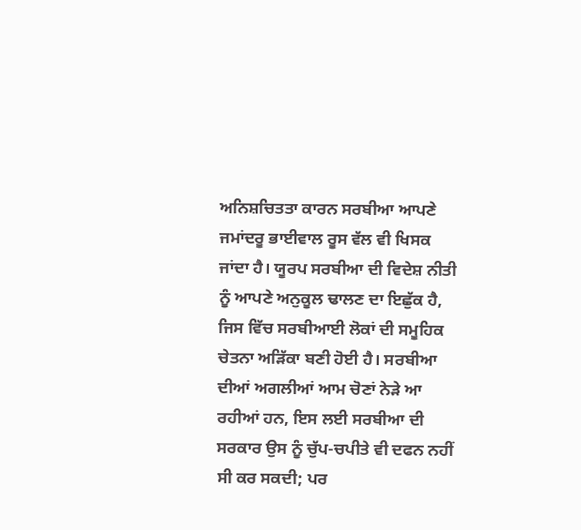ਅਨਿਸ਼ਚਿਤਤਾ ਕਾਰਨ ਸਰਬੀਆ ਆਪਣੇ ਜਮਾਂਦਰੂ ਭਾਈਵਾਲ ਰੂਸ ਵੱਲ ਵੀ ਖਿਸਕ ਜਾਂਦਾ ਹੈ। ਯੂਰਪ ਸਰਬੀਆ ਦੀ ਵਿਦੇਸ਼ ਨੀਤੀ ਨੂੰ ਆਪਣੇ ਅਨੁਕੂਲ ਢਾਲਣ ਦਾ ਇਛੁੱਕ ਹੈ, ਜਿਸ ਵਿੱਚ ਸਰਬੀਆਈ ਲੋਕਾਂ ਦੀ ਸਮੂਹਿਕ ਚੇਤਨਾ ਅੜਿੱਕਾ ਬਣੀ ਹੋਈ ਹੈ। ਸਰਬੀਆ ਦੀਆਂ ਅਗਲੀਆਂ ਆਮ ਚੋਣਾਂ ਨੇੜੇ ਆ ਰਹੀਆਂ ਹਨ, ਇਸ ਲਈ ਸਰਬੀਆ ਦੀ ਸਰਕਾਰ ਉਸ ਨੂੰ ਚੁੱਪ-ਚਪੀਤੇ ਵੀ ਦਫਨ ਨਹੀਂ ਸੀ ਕਰ ਸਕਦੀ; ਪਰ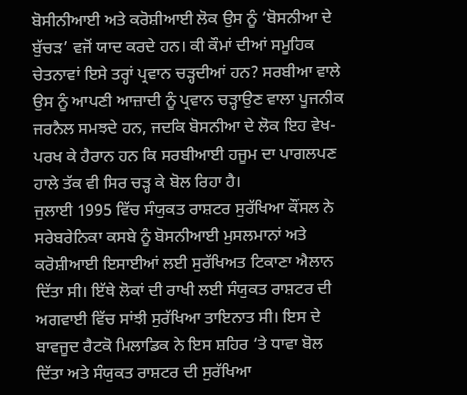ਬੋਸੀਨੀਆਈ ਅਤੇ ਕਰੋਸ਼ੀਆਈ ਲੋਕ ਉਸ ਨੂੰ ‘ਬੋਸਨੀਆ ਦੇ ਬੁੱਚੜ’ ਵਜੋਂ ਯਾਦ ਕਰਦੇ ਹਨ। ਕੀ ਕੌਮਾਂ ਦੀਆਂ ਸਮੂਹਿਕ ਚੇਤਨਾਵਾਂ ਇਸੇ ਤਰ੍ਹਾਂ ਪ੍ਰਵਾਨ ਚੜ੍ਹਦੀਆਂ ਹਨ? ਸਰਬੀਆ ਵਾਲੇ ਉਸ ਨੂੰ ਆਪਣੀ ਆਜ਼ਾਦੀ ਨੂੰ ਪ੍ਰਵਾਨ ਚੜ੍ਹਾਉਣ ਵਾਲਾ ਪੂਜਨੀਕ ਜਰਨੈਲ ਸਮਝਦੇ ਹਨ, ਜਦਕਿ ਬੋਸਨੀਆ ਦੇ ਲੋਕ ਇਹ ਵੇਖ-ਪਰਖ ਕੇ ਹੈਰਾਨ ਹਨ ਕਿ ਸਰਬੀਆਈ ਹਜੂਮ ਦਾ ਪਾਗਲਪਣ ਹਾਲੇ ਤੱਕ ਵੀ ਸਿਰ ਚੜ੍ਹ ਕੇ ਬੋਲ ਰਿਹਾ ਹੈ।
ਜੁਲਾਈ 1995 ਵਿੱਚ ਸੰਯੁਕਤ ਰਾਸ਼ਟਰ ਸੁਰੱਖਿਆ ਕੌਂਸਲ ਨੇ ਸਰੇਬਰੇਨਿਕਾ ਕਸਬੇ ਨੂੰ ਬੋਸਨੀਆਈ ਮੁਸਲਮਾਨਾਂ ਅਤੇ ਕਰੋਸ਼ੀਆਈ ਇਸਾਈਆਂ ਲਈ ਸੁਰੱਖਿਅਤ ਟਿਕਾਣਾ ਐਲਾਨ ਦਿੱਤਾ ਸੀ। ਇੱਥੇ ਲੋਕਾਂ ਦੀ ਰਾਖੀ ਲਈ ਸੰਯੁਕਤ ਰਾਸ਼ਟਰ ਦੀ ਅਗਵਾਈ ਵਿੱਚ ਸਾਂਝੀ ਸੁਰੱਖਿਆ ਤਾਇਨਾਤ ਸੀ। ਇਸ ਦੇ ਬਾਵਜੂਦ ਰੈਟਕੋ ਮਿਲਾਡਿਕ ਨੇ ਇਸ ਸ਼ਹਿਰ ‘ਤੇ ਧਾਵਾ ਬੋਲ ਦਿੱਤਾ ਅਤੇ ਸੰਯੁਕਤ ਰਾਸ਼ਟਰ ਦੀ ਸੁਰੱਖਿਆ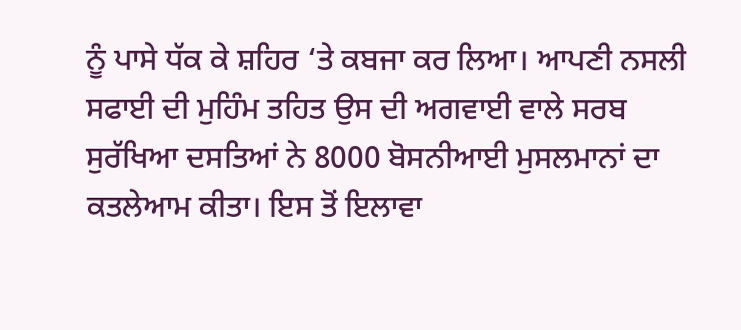ਨੂੰ ਪਾਸੇ ਧੱਕ ਕੇ ਸ਼ਹਿਰ ‘ਤੇ ਕਬਜਾ ਕਰ ਲਿਆ। ਆਪਣੀ ਨਸਲੀ ਸਫਾਈ ਦੀ ਮੁਹਿੰਮ ਤਹਿਤ ਉਸ ਦੀ ਅਗਵਾਈ ਵਾਲੇ ਸਰਬ ਸੁਰੱਖਿਆ ਦਸਤਿਆਂ ਨੇ 8000 ਬੋਸਨੀਆਈ ਮੁਸਲਮਾਨਾਂ ਦਾ ਕਤਲੇਆਮ ਕੀਤਾ। ਇਸ ਤੋਂ ਇਲਾਵਾ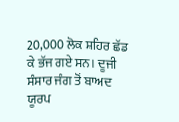20,000 ਲੋਕ ਸ਼ਹਿਰ ਛੱਡ ਕੇ ਭੱਜ ਗਏ ਸਨ। ਦੂਜੀ ਸੰਸਾਰ ਜੰਗ ਤੋਂ ਬਾਅਦ ਯੂਰਪ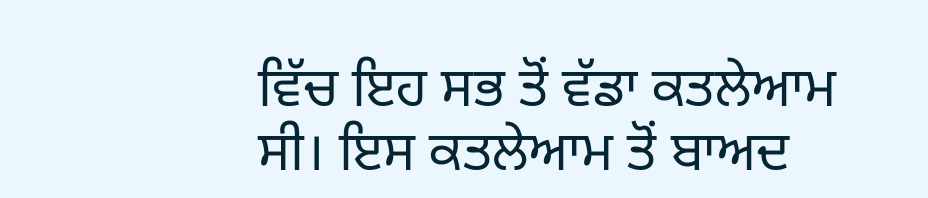ਵਿੱਚ ਇਹ ਸਭ ਤੋਂ ਵੱਡਾ ਕਤਲੇਆਮ ਸੀ। ਇਸ ਕਤਲੇਆਮ ਤੋਂ ਬਾਅਦ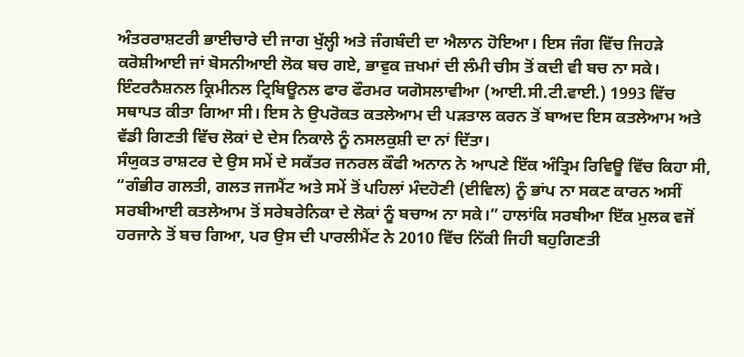ਅੰਤਰਰਾਸ਼ਟਰੀ ਭਾਈਚਾਰੇ ਦੀ ਜਾਗ ਖੁੱਲ੍ਹੀ ਅਤੇ ਜੰਗਬੰਦੀ ਦਾ ਐਲਾਨ ਹੋਇਆ। ਇਸ ਜੰਗ ਵਿੱਚ ਜਿਹੜੇ ਕਰੋਸ਼ੀਆਈ ਜਾਂ ਬੋਸਨੀਆਈ ਲੋਕ ਬਚ ਗਏ, ਭਾਵੁਕ ਜ਼ਖਮਾਂ ਦੀ ਲੰਮੀ ਚੀਸ ਤੋਂ ਕਦੀ ਵੀ ਬਚ ਨਾ ਸਕੇ। ਇੰਟਰਨੈਸ਼ਨਲ ਕ੍ਰਿਮੀਨਲ ਟ੍ਰਿਬਿਊਨਲ ਫਾਰ ਫੌਰਮਰ ਯਗੋਸਲਾਵੀਆ (ਆਈ.ਸੀ.ਟੀ.ਵਾਈ.) 1993 ਵਿੱਚ ਸਥਾਪਤ ਕੀਤਾ ਗਿਆ ਸੀ। ਇਸ ਨੇ ਉਪਰੋਕਤ ਕਤਲੇਆਮ ਦੀ ਪੜਤਾਲ ਕਰਨ ਤੋਂ ਬਾਅਦ ਇਸ ਕਤਲੇਆਮ ਅਤੇ ਵੱਡੀ ਗਿਣਤੀ ਵਿੱਚ ਲੋਕਾਂ ਦੇ ਦੇਸ ਨਿਕਾਲੇ ਨੂੰ ਨਸਲਕੁਸ਼ੀ ਦਾ ਨਾਂ ਦਿੱਤਾ।
ਸੰਯੁਕਤ ਰਾਸ਼ਟਰ ਦੇ ਉਸ ਸਮੇਂ ਦੇ ਸਕੱਤਰ ਜਨਰਲ ਕੌਫੀ ਅਨਾਨ ਨੇ ਆਪਣੇ ਇੱਕ ਅੰਤ੍ਰਿਮ ਰਿਵਿਊ ਵਿੱਚ ਕਿਹਾ ਸੀ, “ਗੰਭੀਰ ਗਲਤੀ, ਗਲਤ ਜਜਮੈਂਟ ਅਤੇ ਸਮੇਂ ਤੋਂ ਪਹਿਲਾਂ ਮੰਦਹੋਣੀ (ਈਵਿਲ) ਨੂੰ ਭਾਂਪ ਨਾ ਸਕਣ ਕਾਰਨ ਅਸੀਂ ਸਰਬੀਆਈ ਕਤਲੇਆਮ ਤੋਂ ਸਰੇਬਰੇਨਿਕਾ ਦੇ ਲੋਕਾਂ ਨੂੰ ਬਚਾਅ ਨਾ ਸਕੇ।” ਹਾਲਾਂਕਿ ਸਰਬੀਆ ਇੱਕ ਮੁਲਕ ਵਜੋਂ ਹਰਜਾਨੇ ਤੋਂ ਬਚ ਗਿਆ, ਪਰ ਉਸ ਦੀ ਪਾਰਲੀਮੈਂਟ ਨੇ 2010 ਵਿੱਚ ਨਿੱਕੀ ਜਿਹੀ ਬਹੁਗਿਣਤੀ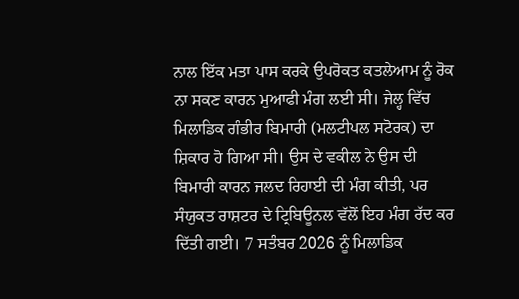ਨਾਲ ਇੱਕ ਮਤਾ ਪਾਸ ਕਰਕੇ ਉਪਰੋਕਤ ਕਤਲੇਆਮ ਨੂੰ ਰੋਕ ਨਾ ਸਕਣ ਕਾਰਨ ਮੁਆਫੀ ਮੰਗ ਲਈ ਸੀ। ਜੇਲ੍ਹ ਵਿੱਚ ਮਿਲਾਡਿਕ ਗੰਭੀਰ ਬਿਮਾਰੀ (ਮਲਟੀਪਲ ਸਟੋਰਕ) ਦਾ ਸ਼ਿਕਾਰ ਹੋ ਗਿਆ ਸੀ। ਉਸ ਦੇ ਵਕੀਲ ਨੇ ਉਸ ਦੀ ਬਿਮਾਰੀ ਕਾਰਨ ਜਲਦ ਰਿਹਾਈ ਦੀ ਮੰਗ ਕੀਤੀ, ਪਰ ਸੰਯੁਕਤ ਰਾਸ਼ਟਰ ਦੇ ਟ੍ਰਿਬਿਊਨਲ ਵੱਲੋਂ ਇਹ ਮੰਗ ਰੱਦ ਕਰ ਦਿੱਤੀ ਗਈ। 7 ਸਤੰਬਰ 2026 ਨੂੰ ਮਿਲਾਡਿਕ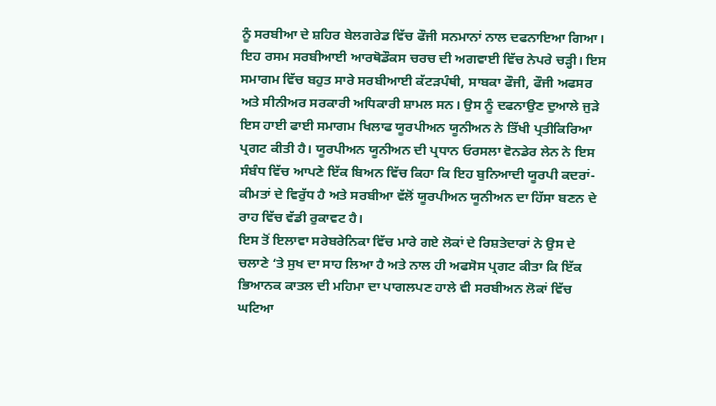ਨੂੰ ਸਰਬੀਆ ਦੇ ਸ਼ਹਿਰ ਬੇਲਗਰੇਡ ਵਿੱਚ ਫੌਜੀ ਸਨਮਾਨਾਂ ਨਾਲ ਦਫਨਾਇਆ ਗਿਆ। ਇਹ ਰਸਮ ਸਰਬੀਆਈ ਆਰਥੋਡੌਕਸ ਚਰਚ ਦੀ ਅਗਵਾਈ ਵਿੱਚ ਨੇਪਰੇ ਚੜ੍ਹੀ। ਇਸ ਸਮਾਗਮ ਵਿੱਚ ਬਹੁਤ ਸਾਰੇ ਸਰਬੀਆਈ ਕੱਟੜਪੰਥੀ, ਸਾਬਕਾ ਫੌਜੀ, ਫੌਜੀ ਅਫਸਰ ਅਤੇ ਸੀਨੀਅਰ ਸਰਕਾਰੀ ਅਧਿਕਾਰੀ ਸ਼ਾਮਲ ਸਨ। ਉਸ ਨੂੰ ਦਫਨਾਉਣ ਦੁਆਲੇ ਜੁੜੇ ਇਸ ਹਾਈ ਫਾਈ ਸਮਾਗਮ ਖਿਲਾਫ ਯੂਰਪੀਅਨ ਯੂਨੀਅਨ ਨੇ ਤਿੱਖੀ ਪ੍ਰਤੀਕਿਰਿਆ ਪ੍ਰਗਟ ਕੀਤੀ ਹੈ। ਯੂਰਪੀਅਨ ਯੂਨੀਅਨ ਦੀ ਪ੍ਰਧਾਨ ਓਰਸਲਾ ਵੋਨਡੇਰ ਲੇਨ ਨੇ ਇਸ ਸੰਬੰਧ ਵਿੱਚ ਆਪਣੇ ਇੱਕ ਬਿਅਨ ਵਿੱਚ ਕਿਹਾ ਕਿ ਇਹ ਬੁਨਿਆਦੀ ਯੂਰਪੀ ਕਦਰਾਂ-ਕੀਮਤਾਂ ਦੇ ਵਿਰੁੱਧ ਹੈ ਅਤੇ ਸਰਬੀਆ ਵੱਲੋਂ ਯੂਰਪੀਅਨ ਯੂਨੀਅਨ ਦਾ ਹਿੱਸਾ ਬਣਨ ਦੇ ਰਾਹ ਵਿੱਚ ਵੱਡੀ ਰੁਕਾਵਟ ਹੈ।
ਇਸ ਤੋਂ ਇਲਾਵਾ ਸਰੇਬਰੇਨਿਕਾ ਵਿੱਚ ਮਾਰੇ ਗਏ ਲੋਕਾਂ ਦੇ ਰਿਸ਼ਤੇਦਾਰਾਂ ਨੇ ਉਸ ਦੇ ਚਲਾਣੇ ‘ਤੇ ਸੁਖ ਦਾ ਸਾਹ ਲਿਆ ਹੈ ਅਤੇ ਨਾਲ ਹੀ ਅਫਸੋਸ ਪ੍ਰਗਟ ਕੀਤਾ ਕਿ ਇੱਕ ਭਿਆਨਕ ਕਾਤਲ ਦੀ ਮਹਿਮਾ ਦਾ ਪਾਗਲਪਣ ਹਾਲੇ ਵੀ ਸਰਬੀਅਨ ਲੋਕਾਂ ਵਿੱਚ ਘਟਿਆ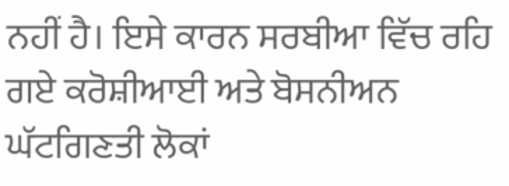ਨਹੀਂ ਹੈ। ਇਸੇ ਕਾਰਨ ਸਰਬੀਆ ਵਿੱਚ ਰਹਿ ਗਏ ਕਰੋਸ਼ੀਆਈ ਅਤੇ ਬੋਸਨੀਅਨ ਘੱਟਗਿਣਤੀ ਲੋਕਾਂ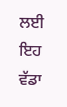ਲਈ ਇਹ ਵੱਡਾ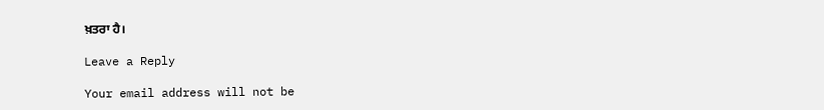ਖ਼ਤਰਾ ਹੈ।

Leave a Reply

Your email address will not be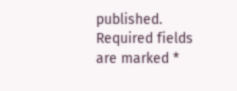published. Required fields are marked *